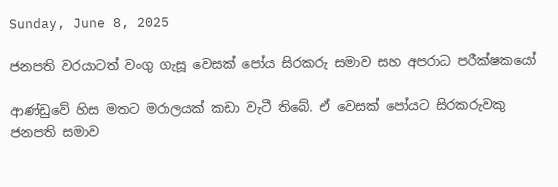Sunday, June 8, 2025

ජනපති වරයාටත් වංගු ගැසූ වෙසක් පෝය සිරකරු සමාව සහ අපරාධ පරීක්ෂකයෝ

ආණ්ඩුවේ හිස මතට මරාලයක් කඩා වැටී තිබේ. ඒ වෙසක් පෝයට සිරකරුවකු ජනපති සමාව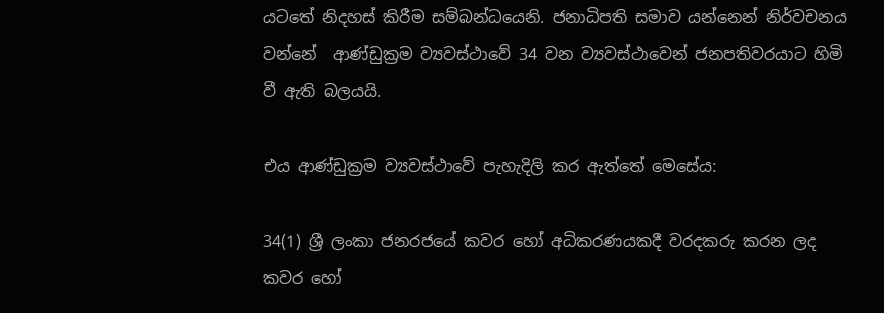යටතේ නිදහස් කිරීම සම්බන්ධයෙනි. ජනාධිපති සමාව යන්නෙන් නිර්වචනය වන්නේ  ආණ්ඩුක්‍රම ව්‍යවස්ථාවේ 34 වන ව්‍යවස්ථාවෙන් ජනපතිවරයාට හිමි වී ඇති බලයයි.

එය ආණ්ඩුක්‍රම ව්‍යවස්ථාවේ පැහැදිලි කර ඇත්තේ මෙසේය:

34(1) ශ්‍රී ලංකා ජනරජයේ කවර හෝ අධිකරණයකදී වරදකරු කරන ලද කවර හෝ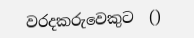වරදකරුවෙකුට  ()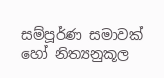සම්පූර්ණ සමාවක් හෝ නිත්‍යනුකූල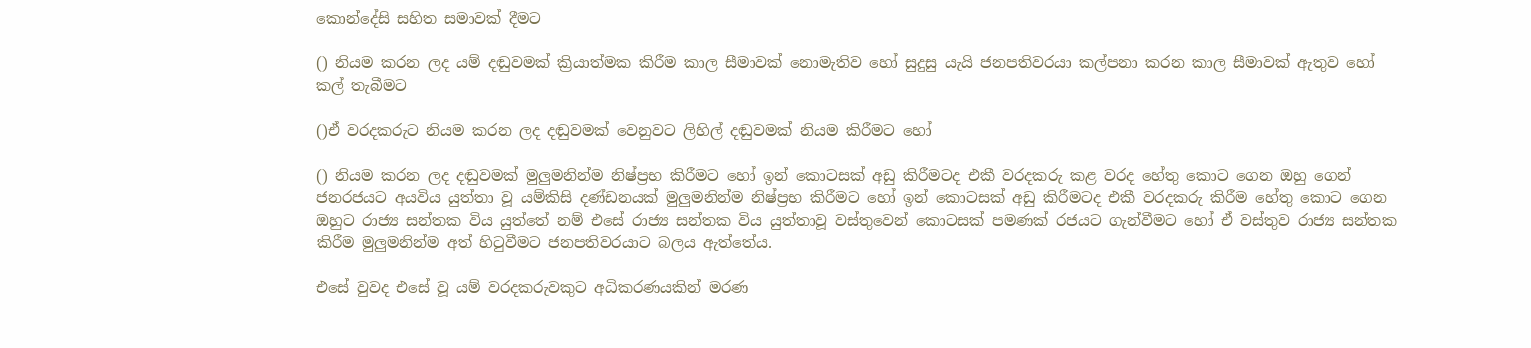කොන්දේසි සහිත සමාවක් දීමට

() නියම කරන ලද යම් දඬුවමක් ක්‍රියාත්මක කිරීම කාල සීමාවක් නොමැතිව හෝ සුදුසු යැයි ජනපතිවරයා කල්පනා කරන කාල සීමාවක් ඇතුව හෝ කල් තැබීමට

()ඒ වරදකරුට නියම කරන ලද දඬුවමක් වෙනුවට ලිහිල් දඬුවමක් නියම කිරීමට හෝ

() නියම කරන ලද දඬුවමක් මුලුමනින්ම නිෂ්ප්‍රභ කිරීමට හෝ ඉන් කොටසක් අඩු කිරීමටද එකී වරදකරු කළ වරද හේතු කොට ගෙන ඔහු ගෙන් ජනරජයට අයවිය යුත්තා වූ යම්කිසි දණ්ඩනයක් මුලුමනින්ම නිෂ්ප්‍රභ කිරීමට හෝ ඉන් කොටසක් අඩු කිරීමටද එකී වරදකරු කිරීම හේතු කොට ගෙන ඔහුට රාජ්‍ය සන්තක විය යුත්තේ නම් එසේ රාජ්‍ය සන්තක විය යුත්තාවූ වස්තුවෙන් කොටසක් පමණක් රජයට ගැන්වීමට හෝ ඒ වස්තුව රාජ්‍ය සන්තක කිරීම මුලුමනින්ම අත් හිටුවීමට ජනපතිවරයාට බලය ඇත්තේය.

එසේ වුවද එසේ වූ යම් වරදකරුවකුට අධිකරණයකින් මරණ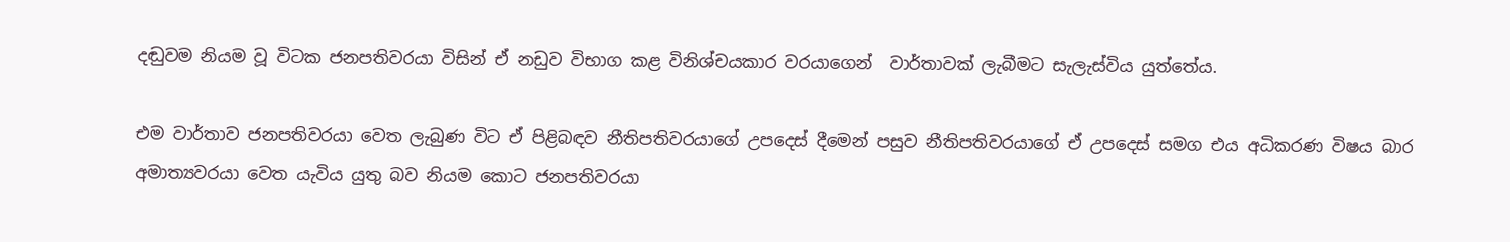දඬුවම නියම වූ විටක ජනපතිවරයා විසින් ඒ නඩුව විභාග කළ විනිශ්චයකාර වරයාගෙන්  වාර්තාවක් ලැබීමට සැලැස්විය යුත්තේය.

එම වාර්තාව ජනපතිවරයා වෙත ලැබුණ විට ඒ පිළිබඳව නීතිපතිවරයාගේ උපදෙස් දීමෙන් පසුව නීතිපතිවරයාගේ ඒ උපදෙස් සමග එය අධිකරණ විෂය බාර අමාත්‍යවරයා වෙත යැවිය යුතු බව නියම කොට ජනපතිවරයා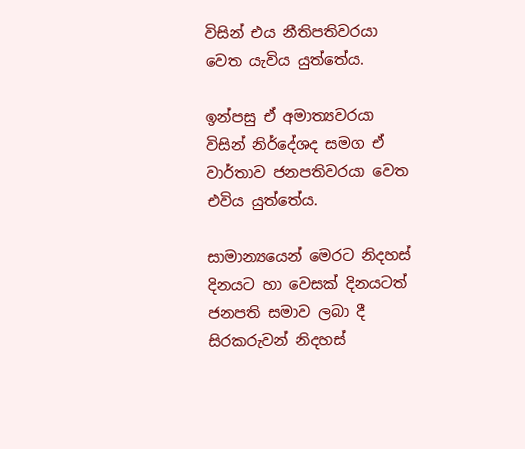විසින් එය නීතිපතිවරයා වෙත යැවිය යුත්තේය.

ඉන්පසු ඒ අමාත්‍යවරයා විසින් නිර්දේශද සමග ඒ වාර්තාව ජනපතිවරයා වෙත එවිය යුත්තේය.

සාමාන්‍යයෙන් මෙරට නිදහස් දිනයට හා වෙසක් දිනයටත් ජනපති සමාව ලබා දී සිරකරුවන් නිදහස්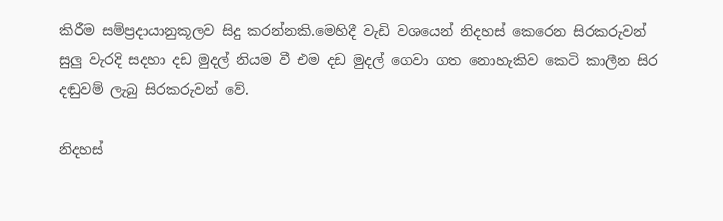කිරීම සම්ප්‍රදායානුකූලව සිදු කරන්නකි.මෙහිදී වැඩි වශයෙන් නිදහස් කෙරෙන සිරකරුවන් සුලු වැරදි සදහා දඩ මුදල් නියම වී එම දඩ මුදල් ගෙවා ගත නොහැකිව කෙටි කාලීන සිර දඬුවම් ලැබු සිරකරුවන් වේ.

නිදහස්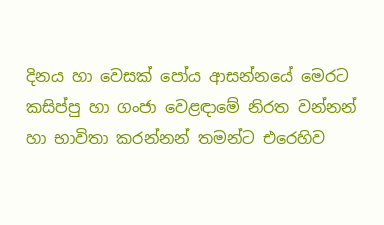දිනය හා වෙසක් පෝය ආසන්නයේ මෙරට කසිප්පු හා ගංජා වෙළඳාමේ නිරත වන්නන් හා භාවිතා කරන්නන් තමන්ට එරෙහිව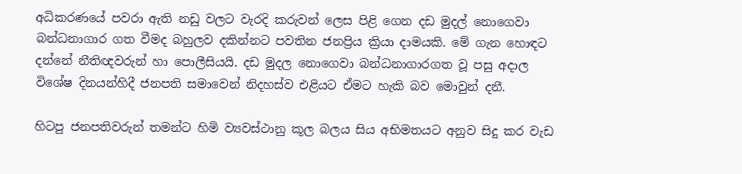අධිකරණයේ පවරා ඇති නඩු වලට වැරදි කරුවන් ලෙස පිළි ගෙන දඩ මුදල් නොගෙවා බන්ධනාගාර ගත වීමද බහුලව දකින්නට පවතින ජනප්‍රිය ක්‍රියා දාමයකි. මේ ගැන හොඳට දන්නේ නීතිඥවරුන් හා පොලීසියයි. දඩ මුදල නොගෙවා බන්ධනාගාරගත වූ පසු අදාල විශේෂ දිනයන්හිදී ජනපති සමාවෙන් නිදහස්ව එළියට ඒමට හැකි බව මොවුන් දනී.

හිටපු ජනපතිවරුන් තමන්ට හිමි ව්‍යවස්ථානු කූල බලය සිය අභිමතයට අනුව සිදු කර වැඩ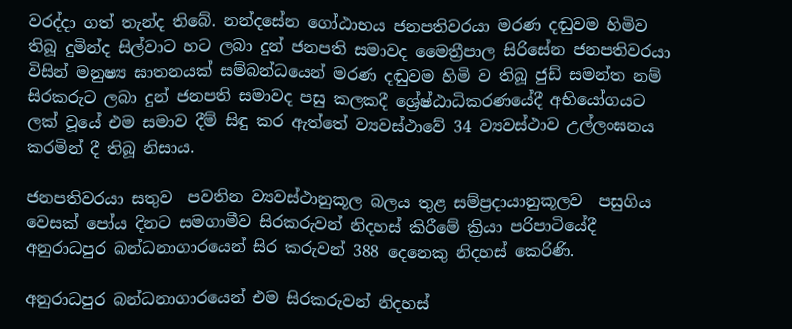වරද්දා ගත් තැන්ද තිබේ. නන්දසේන ගෝඨාභය ජනපතිවරයා මරණ දඬුවම හිමිව තිබූ දුමින්ද සිල්වාට හට ලබා දුන් ජනපති සමාවද මෛත්‍රීපාල සිරිසේන ජනපතිවරයා විසින් මනුෂ්‍ය ඝාතනයක් සම්බන්ධයෙන් මරණ දඬුවම හිමි ව තිබූ ජුඩ් සමන්ත නම් සිරකරුට ලබා දුන් ජනපති සමාවද පසු කලකදී ශ්‍රේෂ්ඨාධිකරණයේදී අභියෝගයට ලක් වූයේ එම සමාව දීම් සිඳු කර ඇත්තේ ව්‍යවස්ථාවේ 34 ව්‍යවස්ථාව උල්ලංඝනය කරමින් දී තිබූ නිසාය.

ජනපතිවරයා සතුව  පවතින ව්‍යවස්ථානුකූල බලය තුළ සම්ප්‍රදායානුකූලව  පසුගිය වෙසක් පෝය දිනට සමගාමීව සිරකරුවන් නිදහස් කිරීමේ ක්‍රියා පරිපාටියේදී අනුරාධපුර බන්ධනාගාරයෙන් සිර කරුවන් 388 දෙනෙකු නිදහස් කෙරිණි.

අනුරාධපුර බන්ධනාගාරයෙන් එම සිරකරුවන් නිදහස්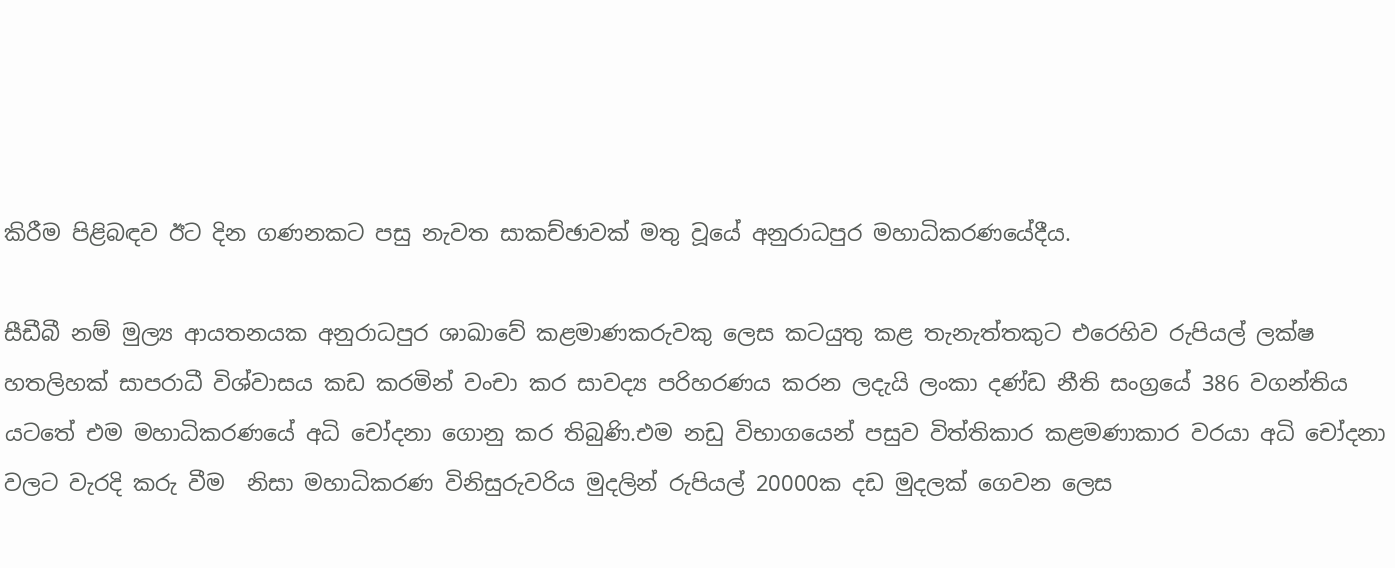කිරීම පිළිබඳව ඊට දින ගණනකට පසු නැවත සාකච්ඡාවක් මතු වූයේ අනුරාධපුර මහාධිකරණයේදීය.

සීඩීබී නම් මුල්‍ය ආයතනයක අනුරාධපුර ශාඛාවේ කළමාණකරුවකු ලෙස කටයුතු කළ තැනැත්තකුට එරෙහිව රුපියල් ලක්ෂ හතලිහක් සාපරාධී විශ්වාසය කඩ කරමින් වංචා කර සාවද්‍ය පරිහරණය කරන ලදැයි ලංකා දණ්ඩ නීති සංග්‍රයේ 386 වගන්තිය යටතේ එම මහාධිකරණයේ අධි චෝදනා ගොනු කර තිබුණි.එම නඩු විභාගයෙන් පසුව විත්තිකාර කළමණාකාර වරයා අධි චෝදනා වලට වැරදි කරු වීම  නිසා මහාධිකරණ විනිසුරුවරිය මුදලින් රුපියල් 20000ක දඩ මුදලක් ගෙවන ලෙස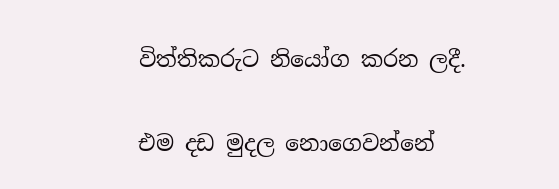විත්තිකරුට නියෝග කරන ලදී.

එම දඩ මුදල නොගෙවන්නේ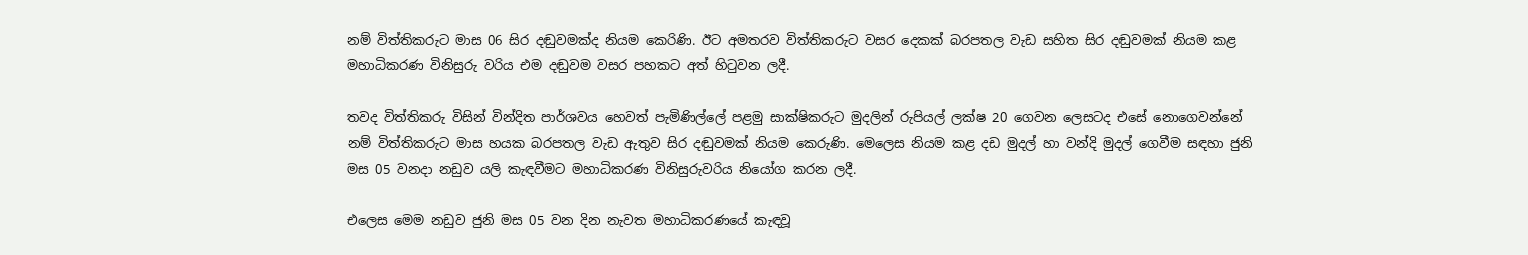නම් විත්තිකරුට මාස 06 සිර දඬුවමක්ද නියම කෙරිණි. ඊට අමතරව විත්තිකරුට වසර දෙකක් බරපතල වැඩ සහිත සිර දඬුවමක් නියම කළ මහාධිකරණ විනිසුරු වරිය එම දඬුවම වසර පහකට අත් හිටුවන ලදී.

තවද විත්තිකරු විසින් වින්දිත පාර්ශවය හෙවත් පැමිණිල්ලේ පළමු සාක්ෂිකරුට මුදලින් රුපියල් ලක්ෂ 20 ගෙවන ලෙසටද එසේ නොගෙවන්නේ නම් විත්තිකරුට මාස හයක බරපතල වැඩ ඇතුව සිර දඬුවමක් නියම කෙරුණි. මෙලෙස නියම කළ දඩ මුදල් හා වන්දි මුදල් ගෙවීම සඳහා ජුනි මස 05 වනදා නඩුව යලි කැඳවීමට මහාධිකරණ විනිසුරුවරිය නියෝග කරන ලදී.

එලෙස මෙම නඩුව ජුනි මස 05 වන දින නැවත මහාධිකරණයේ කැඳවූ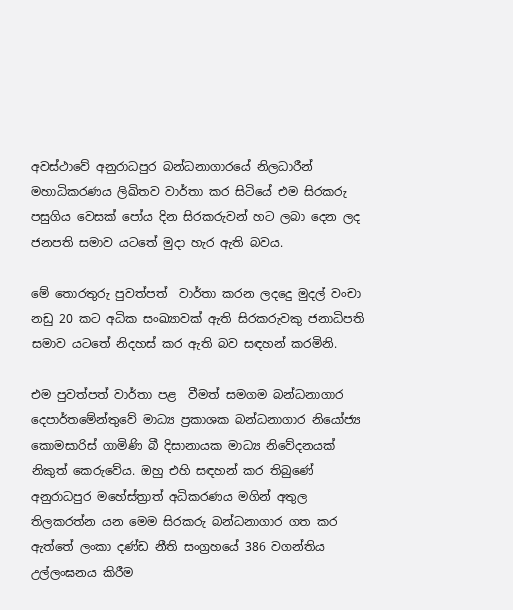අවස්ථාවේ අනුරාධපුර බන්ධනාගාරයේ නිලධාරීන් මහාධිකරණය ලිඛිතව වාර්තා කර සිටියේ එම සිරකරු පසුගිය වෙසක් පෝය දින සිරකරුවන් හට ලබා දෙන ලද ජනපති සමාව යටතේ මුදා හැර ඇති බවය.

මේ තොරතුරු පුවත්පත්  වාර්තා කරන ලදදෙු මුදල් වංචා නඩු 20 කට අධික සංඛ්‍යාවක් ඇති සිරකරුවකු ජනාධිපති සමාව යටතේ නිදහස් කර ඇති බව සඳහන් කරමිනි.

එම පුවත්පත් වාර්තා පළ  වීමත් සමගම බන්ධනාගාර දෙපාර්තමේන්තුවේ මාධ්‍ය ප්‍රකාශක බන්ධනාගාර නියෝජ්‍ය කොමසාරිස් ගාමිණි බී දිසානායක මාධ්‍ය නිවේදනයක් නිකුත් කෙරුවේය. ඔහු එහි සඳහන් කර තිබුණේ අනුරාධපුර මහේස්ත්‍රාත් අධිකරණය මගින් අතුල තිලකරත්න යන මෙම සිරකරු බන්ධනාගාර ගත කර ඇත්තේ ලංකා දණ්ඩ නීති සංග්‍රහයේ 386 වගන්තිය උල්ලංඝනය කිරීම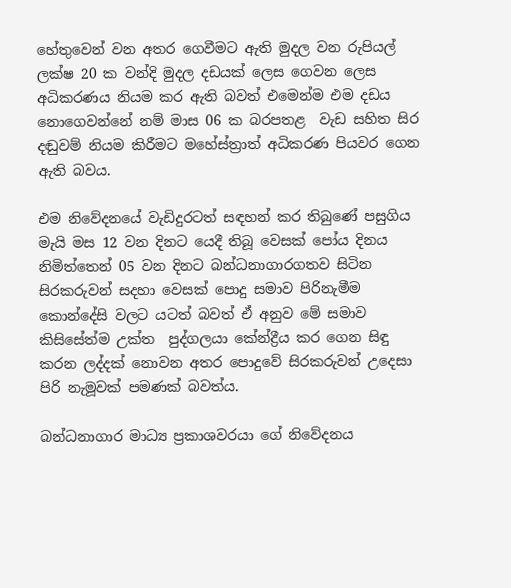හේතුවෙන් වන අතර ගෙවීමට ඇති මුදල වන රුපියල් ලක්ෂ 20 ක වන්දි මුදල දඩයක් ලෙස ගෙවන ලෙස අධිකරණය නියම කර ඇති බවත් එමෙන්ම එම දඩය නොගෙවන්නේ නම් මාස 06 ක බරපතළ  වැඩ සහිත සිර දඬුවම් නියම කිරීමට මහේස්ත්‍රාත් අධිකරණ පියවර ගෙන ඇති බවය.

එම නිවේදනයේ වැඩිදුරටත් සඳහන් කර තිබුණේ පසුගිය මැයි මස 12 වන දිනට යෙදී තිබූ වෙසක් පෝය දිනය නිමිත්තෙන් 05 වන දිනට බන්ධනාගාරගතව සිටින සිරකරුවන් සදහා වෙසක් පොදු සමාව පිරිනැමීම කොන්දේසි වලට යටත් බවත් ඒ අනුව මේ සමාව කිසිසේත්ම උක්ත  පුද්ගලයා කේන්ද්‍රීය කර ගෙන සිඳු කරන ලද්දක් නොවන අතර පොදුවේ සිරකරුවන් උදෙසා පිරි නැමූවක් පමණක් බවත්ය.

බන්ධනාගාර මාධ්‍ය ප්‍රකාශවරයා ගේ නිවේදනය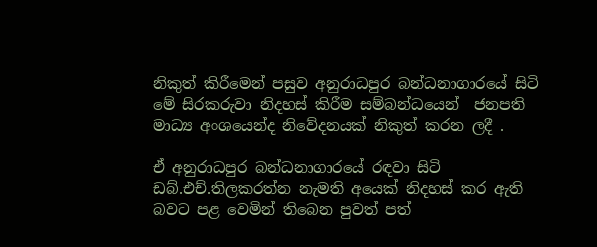නිකුත් කිරීමෙන් පසුව අනුරාධපුර බන්ධනාගාරයේ සිටි මේ සිරකරුවා නිදහස් කිරීම සම්බන්ධයෙන්  ජනපති මාධ්‍ය අංශයෙන්ද නිවේදනයක් නිකුත් කරන ලදී .

ඒ අනුරාධපුර බන්ධනාගාරයේ රඳවා සිටි ඩබ්.එච්.තිලකරත්න නැමති අයෙක් නිදහස් කර ඇති බවට පළ වෙමින් තිබෙන පුවත් පත්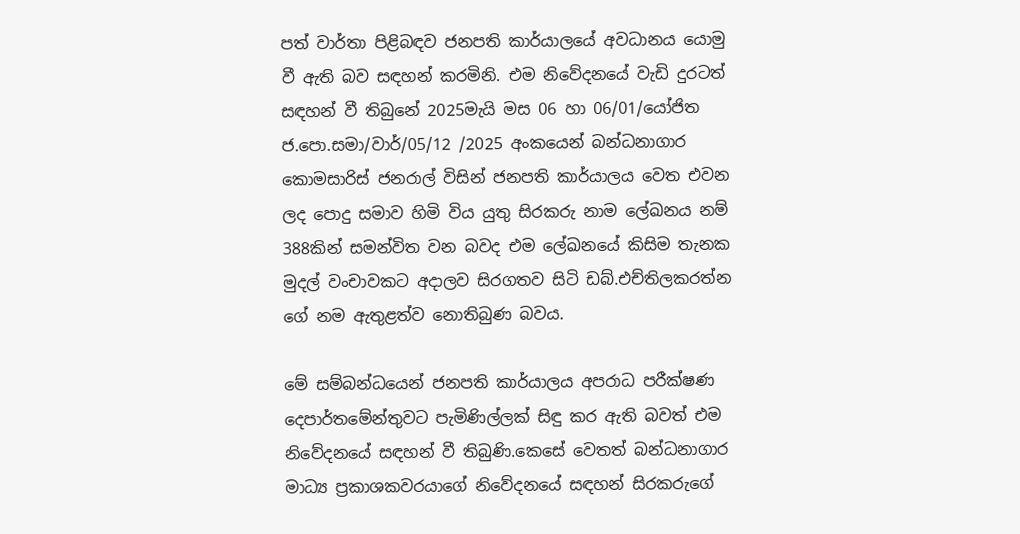පත් වාර්තා පිළිබඳව ජනපති කාර්යාලයේ අවධානය යොමු වී ඇති බව සඳහන් කරමිනි. එම නිවේදනයේ වැඩි දුරටත් සඳහන් වී තිබුනේ 2025මැයි මස 06 හා 06/01/යෝජිත ජ.පො.සමා/වාර්/05/12 /2025 අංකයෙන් බන්ධනාගාර කොමසාරිස් ජනරාල් විසින් ජනපති කාර්යාලය වෙත එවන ලද පොදු සමාව හිමි විය යුතු සිරකරු නාම ලේඛනය නම් 388කින් සමන්විත වන බවද එම ලේඛනයේ කිසිම තැනක මුදල් වංචාවකට අදාලව සිරගතව සිටි ඩබ්.එච්තිලකරත්න ගේ නම ඇතුළත්ව නොතිබුණ බවය.

මේ සම්බන්ධයෙන් ජනපති කාර්යාලය අපරාධ පරීක්ෂණ දෙපාර්තමේන්තුවට පැමිණිල්ලක් සිඳු කර ඇති බවත් එම නිවේදනයේ සඳහන් වී තිබුණි.කෙසේ වෙතත් බන්ධනාගාර මාධ්‍ය ප්‍රකාශකවරයාගේ නිවේදනයේ සඳහන් සිරකරුගේ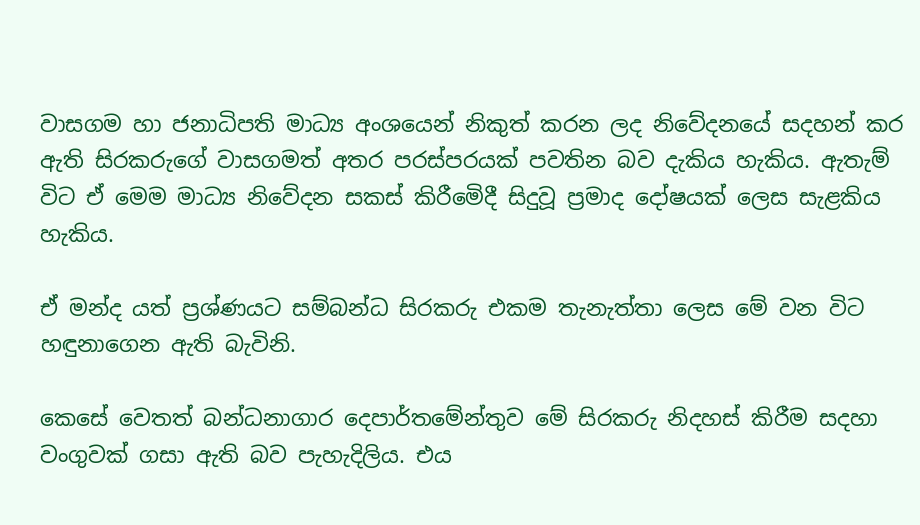වාසගම හා ජනාධිපති මාධ්‍ය අංශයෙන් නිකුත් කරන ලද නිවේදනයේ සදහන් කර ඇති සිරකරුගේ වාසගමත් අතර පරස්පරයක් පවතින බව දැකිය හැකිය. ඇතැම් විට ඒ මෙම මාධ්‍ය නිවේදන සකස් කිරීමෙිදී සිදුවූ ප්‍රමාද දෝෂයක් ලෙස සැළකිය හැකිය.

ඒ මන්ද යත් ප්‍රශ්ණයට සම්බන්ධ සිරකරු එකම තැනැත්තා ලෙස මේ වන විට හඳුනාගෙන ඇති බැවිනි.

කෙසේ වෙතත් බන්ධනාගාර දෙපාර්තමේන්තුව මේ සිරකරු නිදහස් කිරීම සදහා වංගුවක් ගසා ඇති බව පැහැදිලිය. එය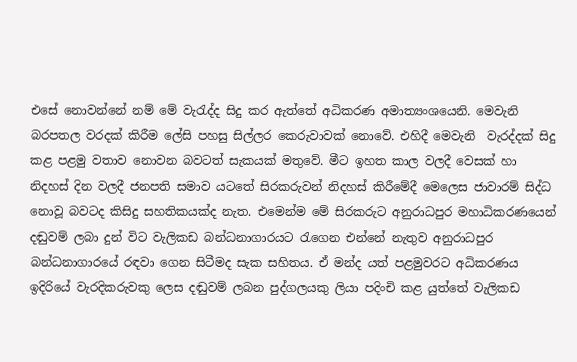එසේ නොවන්නේ නම් මේ වැරැද්ද සිදු කර ඇත්තේ අධිකරණ අමාත්‍යංශයෙනි. මෙවැනි බරපතල වරදක් කිරීම ලේසි පහසු සිල්ලර කෙරුවාවක් නොවේ. එහිදී මෙවැනි  වැරද්දක් සිදු කළ පළමු වතාව නොවන බවටත් සැකයක් මතුවේ. මීට ඉහත කාල වලදී වෙසක් හා නිදහස් දින වලදී ජනපති සමාව යටතේ සිරකරුවන් නිදහස් කිරීමේදී මෙලෙස ජාවාරම් සිද්ධ නොවූ බවටද කිසිදු සහතිකයක්ද නැත. එමෙන්ම මේ සිරකරුට අනුරාධපුර මහාධිකරණයෙන් දඬුවම් ලබා දුන් විට වැලිකඩ බන්ධනාගාරයට රැගෙන එන්නේ නැතුව අනුරාධපුර බන්ධනාගාරයේ රඳවා ගෙන සිටීමද සැක සහිතය. ඒ මන්ද යත් පළමුවරට අධිකරණය ඉදිරියේ වැරදිකරුවකු ලෙස දඬුවම් ලබන පුද්ගලයකු ලියා පදිංචි කළ යුත්තේ වැලිකඩ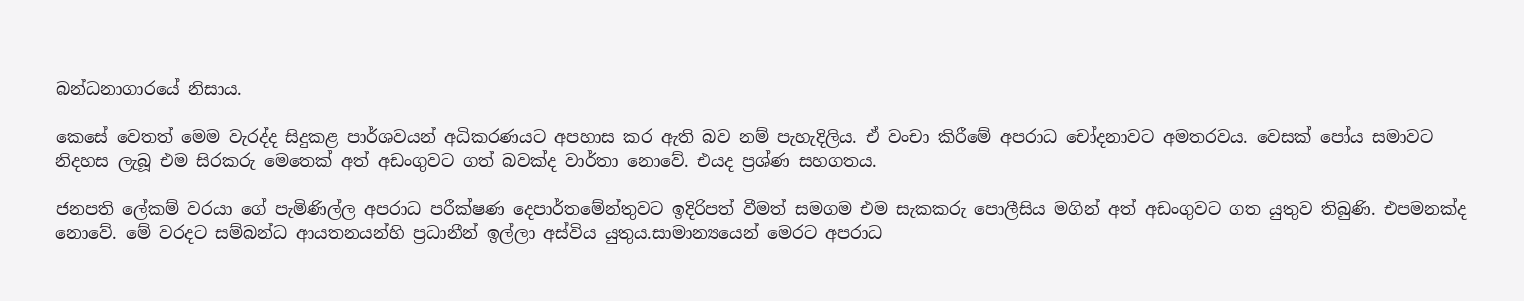බන්ධනාගාරයේ නිසාය.

කෙසේ වෙතත් මෙම වැරද්ද සිදුකළ පාර්ශවයන් අධිකරණයට අපහාස කර ඇති බව නම් පැහැදිලිය. ඒ වංචා කිරීමේ අපරාධ චෝදනාවට අමතරවය. වෙසක් පෝය සමාවට නිදහස ලැබූ එම සිරකරු මෙතෙක් අත් අඩංගුවට ගත් බවක්ද වාර්තා නොවේ. එයද ප්‍රශ්ණ සහගතය.

ජනපති ලේකම් වරයා ගේ පැමිණිල්ල අපරාධ පරීක්ෂණ දෙපාර්තමේන්තුවට ඉදිරිපත් වීමත් සමගම එම සැකකරු පොලීසිය මගින් අත් අඩංගුවට ගත යුතුව තිබුණි. එපමනක්ද නොවේ. මේ වරදට සම්බන්ධ ආයතනයන්හි ප්‍රධානීන් ඉල්ලා අස්විය යුතුය.සාමාන්‍යයෙන් මෙරට අපරාධ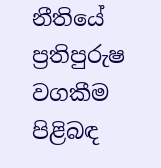නීතියේ ප්‍රතිපුරුෂ වගකීම පිළිබඳ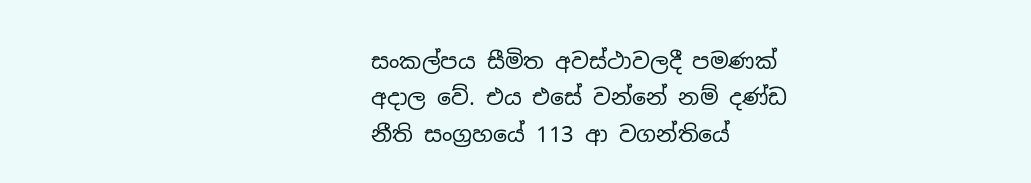සංකල්පය සීමිත අවස්ථාවලදී පමණක් අදාල වේ. එය එසේ වන්නේ නම් දණ්ඩ නීති සංග්‍රහයේ 113 ආ වගන්තියේ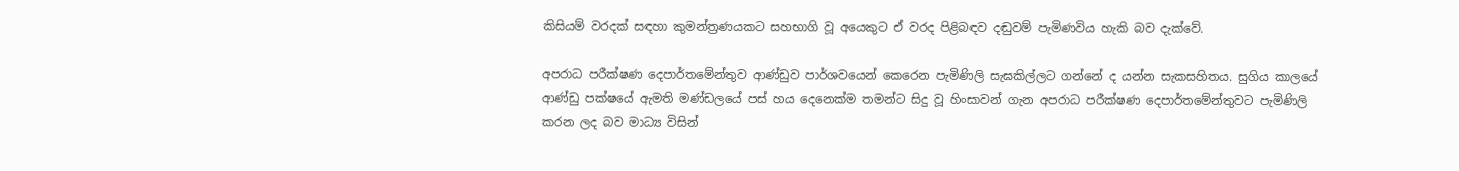කිසියම් වරදක් සඳහා කුමන්ත්‍රණයකට සහභාගි වූ අයෙකුට ඒ වරද පිළිබඳව දඬුවම් පැමිණවිය හැකි බව දැක්වේ.

අපරාධ පරීක්ෂණ දෙපාර්තමේන්තුව ආණ්ඩුව පාර්ශවයෙන් කෙරෙන පැමිණිලි සැඝකිල්ලට ගන්නේ ද යන්න සැකසහිතය. සුගිය කාලයේ  ආණ්ඩු පක්ෂයේ ඇමති මණ්ඩලයේ පස් හය දෙනෙක්ම තමන්ට සිදු වූ හිංසාවන් ගැන අපරාධ පරීක්ෂණ දෙපාර්තමේන්තුවට පැමිණිලි කරන ලද බව මාධ්‍ය විසින්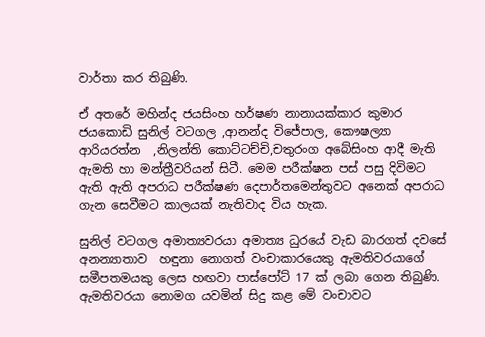වාර්තා කර තිබුණි.

ඒ අතරේ මහින්ද ජයසිංහ හර්ෂණ නානායක්කාර කුමාර ජයකොඩි සුනිල් වටගල ,ආනන්ද විජේපාල, කෞෂල්‍යා ආරියරත්න  ,නිලන්ති කොට්ටච්චි,චතුරංග අබේසිංහ ආදී මැති ඇමති හා මන්ත්‍රීවරියන් සිටී. මෙම පරීක්ෂන පස් පසු දිවිමට ඇති ඇති අපරාධ පරීක්ෂණ දෙපාර්තමෙන්තුවට අනෙක් අපරාධ ගැන සෙවීමට කාලයක් නැතිවාද විය හැක.

සුනිල් වටගල අමාත්‍යවරයා අමාත්‍ය ධුරයේ වැඩ බාරගත් දවසේ අනන්‍යාතාව  හඳුනා නොගත් වංචාකාරයෙකු ඇමතිවරයාගේ සමීපතමයකු ලෙස හඟවා පාස්පෝට් 17 ක් ලබා ගෙන තිබුණි. ඇමතිවරයා නොමග යවමින් සිදු කළ මේ වංචාවට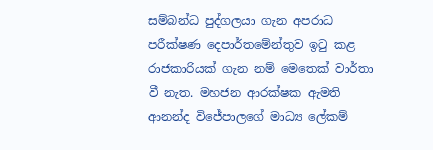සම්බන්ධ පුද්ගලයා ගැන අපරාධ පරීක්ෂණ දෙපාර්තමේන්තුව ඉටු කළ රාජකාරියක් ගැන නම් මෙතෙක් වාර්තා වී නැත. මහජන ආරක්ෂක ඇමති ආනන්ද විජේපාලගේ මාධ්‍ය ලේකම්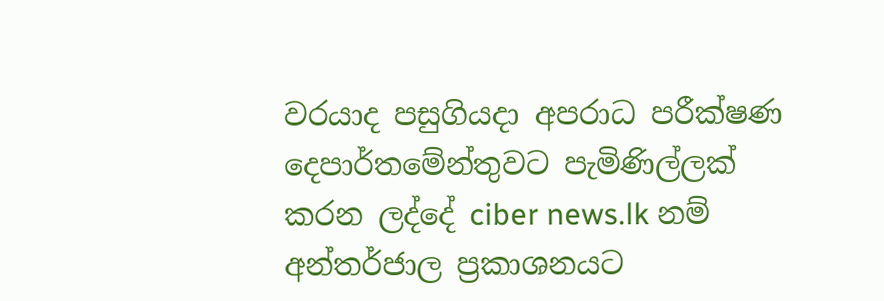වරයාද පසුගියදා අපරාධ පරීක්ෂණ දෙපාර්තමේන්තුවට පැමිණිල්ලක් කරන ලද්දේ ciber news.lk නම් අන්තර්ජාල ප්‍රකාශනයට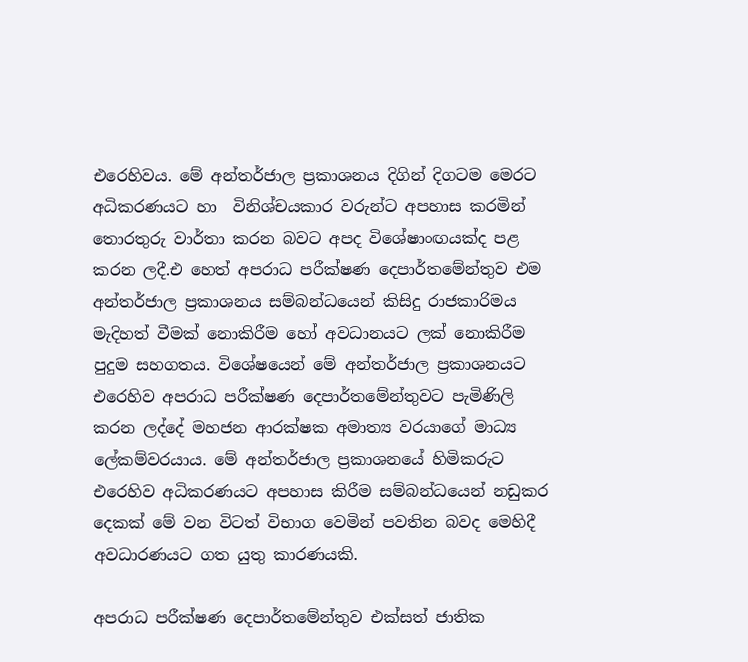එරෙහිවය. මේ අන්තර්ජාල ප්‍රකාශනය දිගින් දිගටම මෙරට අධිකරණයට හා  විනිශ්චයකාර වරුන්ට අපහාස කරමින් තොරතුරු වාර්තා කරන බවට අපද විශේෂාංඟයක්ද පළ කරන ලදී.එ හෙත් අපරාධ පරීක්ෂණ දෙපාර්තමේන්තුව එම අන්තර්ජාල ප්‍රකාශනය සම්බන්ධයෙන් කිසිදු රාජකාරිමය මැදිහත් වීමක් නොකිරීම හෝ අවධානයට ලක් නොකිරීම පුදුම සහගතය. විශේෂයෙන් මේ අන්තර්ජාල ප්‍රකාශනයට එරෙහිව අපරාධ පරීක්ෂණ දෙපාර්තමේන්තුවට පැමිණිලි කරන ලද්දේ මහජන ආරක්ෂක අමාත්‍ය වරයාගේ මාධ්‍ය ලේකම්වරයාය. මේ අන්තර්ජාල ප්‍රකාශනයේ හිමිකරුට එරෙහිව අධිකරණයට අපහාස කිරීම සම්බන්ධයෙන් නඩුකර දෙකක් මේ වන විටත් විභාග වෙමින් පවතින බවද මෙහිදී අවධාරණයට ගත යුතු කාරණයකි.

අපරාධ පරීක්ෂණ දෙපාර්තමේන්තුව එක්සත් ජාතික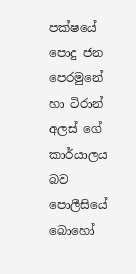පක්ෂයේ පොදු ජන පෙරමුනේ හා ටිරාන් අලස් ගේ කාර්යාලය බව පොලීසියේ බොහෝ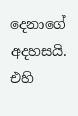දෙනාගේ අදහසයි. එහි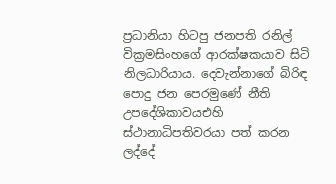ප්‍රධානියා හිටපු ජනපති රනිල් වික්‍රමසිංහගේ ආරක්ෂකයාව සිටි නිලධාරියාය. දෙවැන්නාගේ බිරිඳ පොදු ජන පෙරමුණේ නීති උපදේශිකාවයඑහි ස්ථානාධිපතිවරයා පත් කරන ලද්දේ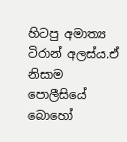හිටපු අමාත්‍ය ටිරාන් අලස්ය.ඒ නිසාම පොලීසියේ බොහෝ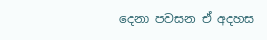දෙනා පවසන ඒ අදහස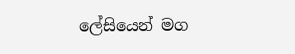ලේසියෙන් මග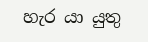හැර යා යුතු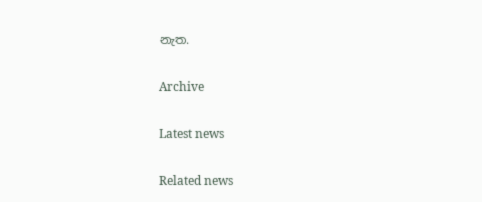නැත.

Archive

Latest news

Related news